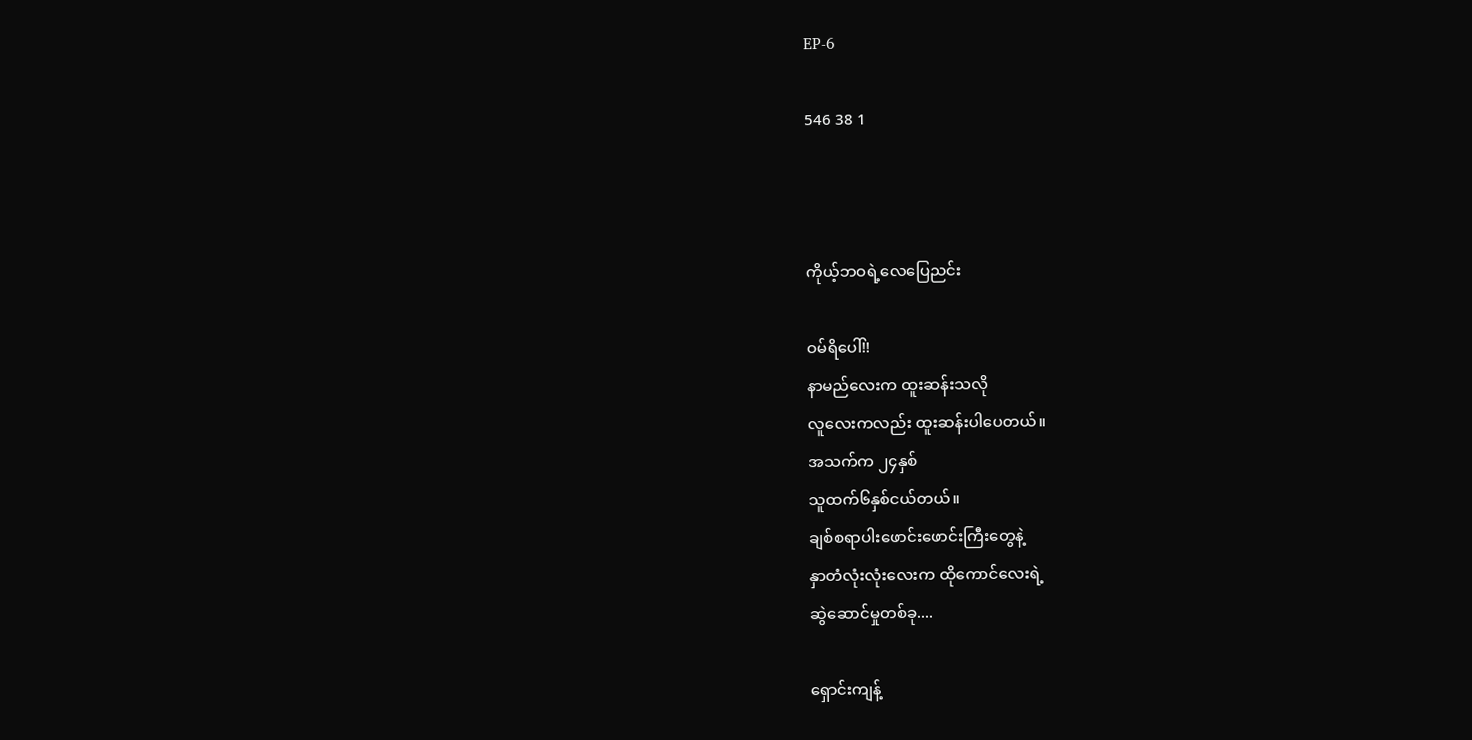EP-6

546 38 1



ကိုယ့်ဘဝရဲ့လေပြေညင်း

ဝမ်ရိပေါ်!!
နာမည်လေးက ထူးဆန်းသလို
လူလေးကလည်း ထူးဆန်းပါပေတယ်။
အသက်က ၂၄နှစ်
သူထက်၆နှစ်ငယ်တယ်။
ချစ်စရာပါးဖောင်းဖောင်းကြီးတွေနဲ့
နှာတံလုံးလုံးလေးက ထိုကောင်လေးရဲ့
ဆွဲဆောင်မှုတစ်ခု....

ရှောင်းကျန့်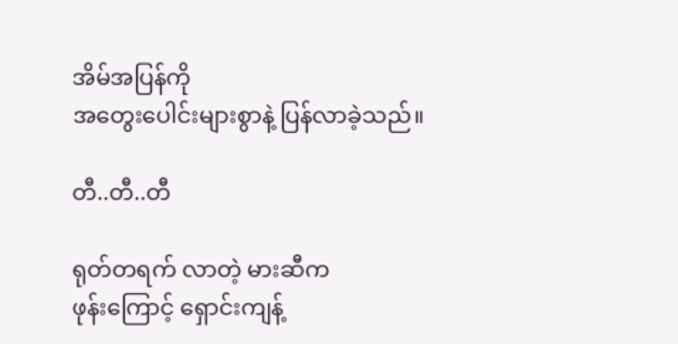အိမ်အပြန်ကို
အတွေးပေါင်းများစွာနဲ့ ပြန်လာခဲ့သည်။

တီ..တီ..တီ

ရုတ်တရက် လာတဲ့ မားဆီက
ဖုန်းကြောင့် ရှောင်းကျန့်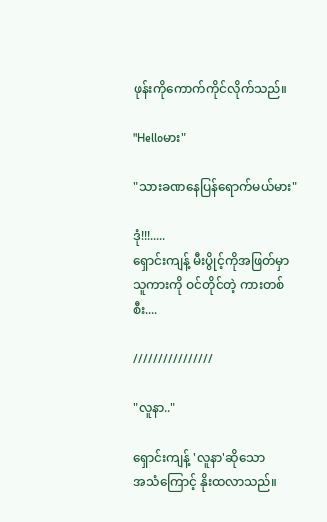ဖုန်းကိုကောက်ကိုင်လိုက်သည်။

"Helloမား"

"သားခဏနေပြန်ရောက်မယ်မား"

ဒုံ!!!.....
ရှောင်းကျန့် မီးပွိုင့်ကိုအဖြတ်မှာ
သူကားကို ဝင်တိုင်တဲ့ ကားတစ်စီး....

////////////////

"လူနာ.."

ရှောင်းကျန့် 'လူနာ'ဆိုသော
အသံကြောင့် နိုးထလာသည်။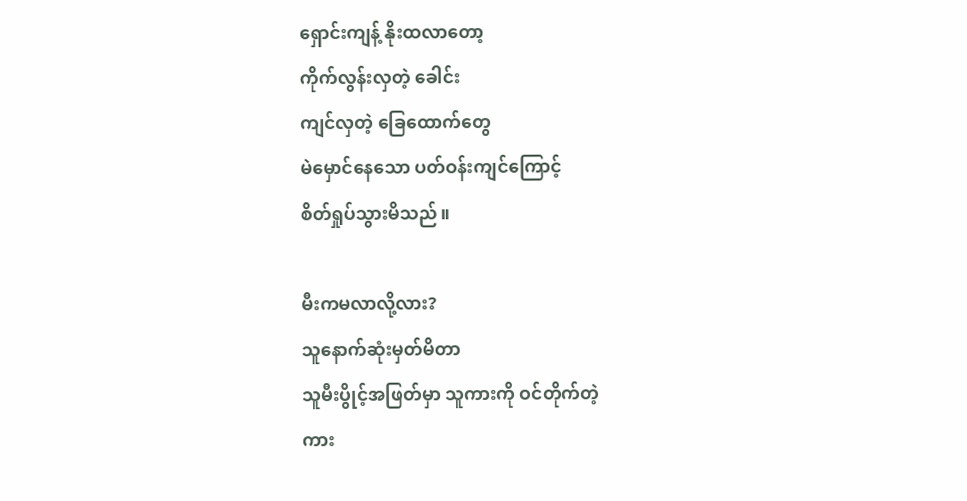ရှောင်းကျန့် နိုးထလာတော့
ကိုက်လွန်းလှတဲ့ ခေါင်း
ကျင်လှတဲ့ ခြေထောက်တွေ
မဲမှောင်နေသော ပတ်ဝန်းကျင်ကြောင့်
စိတ်ရှုပ်သွားမိသည်။

မီးကမလာလို့လား?
သူနောက်ဆုံးမှတ်မိတာ
သူမီးပွိုင့်အဖြတ်မှာ သူကားကို ဝင်တိုက်တဲ့
ကား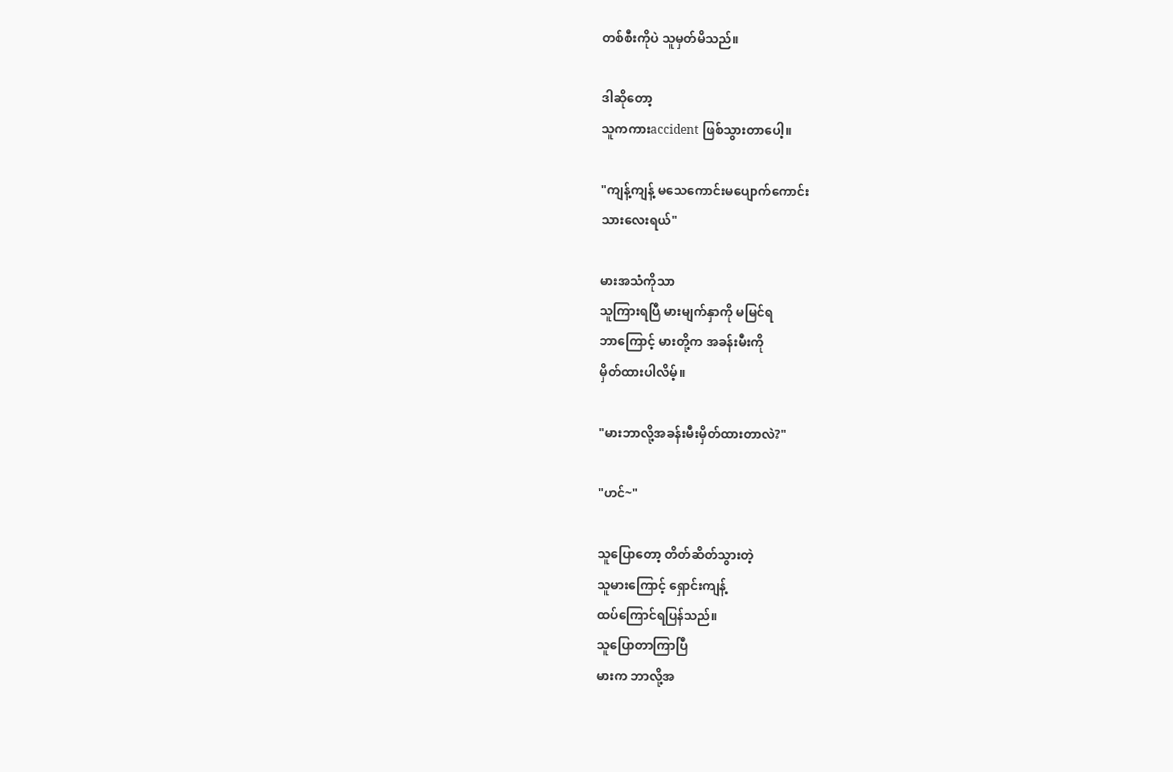တစ်စီးကိုပဲ သူမှတ်မိသည်။

ဒါဆိုတော့
သူကကားaccident ဖြစ်သွားတာပေါ့။

"ကျန့်ကျန့် မသေကောင်းမပျောက်ကောင်း
သားလေးရယ်"

မားအသံကိုသာ
သူကြားရပြီ မားမျက်နှာကို မမြင်ရ
ဘာကြောင့် မားတို့က အခန်းမီးကို
မှိတ်ထားပါလိမ့်။

"မားဘာလို့အခန်းမီးမှိတ်ထားတာလဲ?"

"ဟင်~"

သူပြောတော့ တိတ်ဆိတ်သွားတဲ့
သူမားကြောင့် ရှောင်းကျန့်
ထပ်ကြောင်ရပြန်သည်။
သူပြောတာကြာပြီ
မားက ဘာလို့အ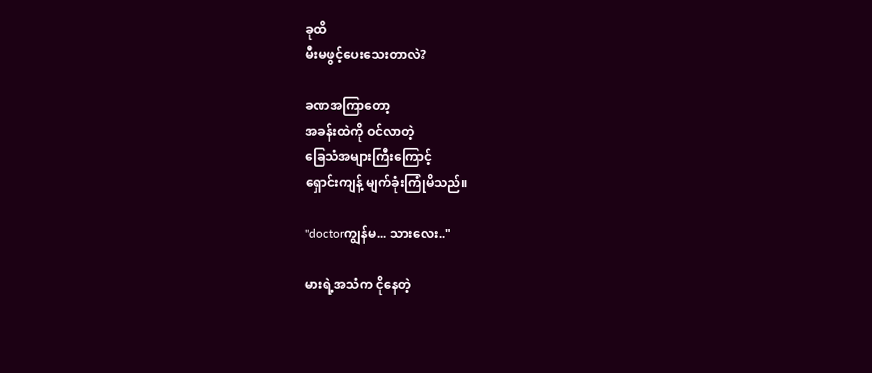ခုထိ
မီးမဖွင့်ပေးသေးတာလဲ?

ခဏအကြာတော့
အခန်းထဲကို ဝင်လာတဲ့
ခြေသံအများကြီးကြောင့်
ရှောင်းကျန့် မျက်ခုံးကြုံမိသည်။

"doctorကျွန်မ... သားလေး.."

မားရဲ့အသံက ငိုနေတဲ့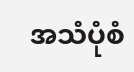အသံပုံစံ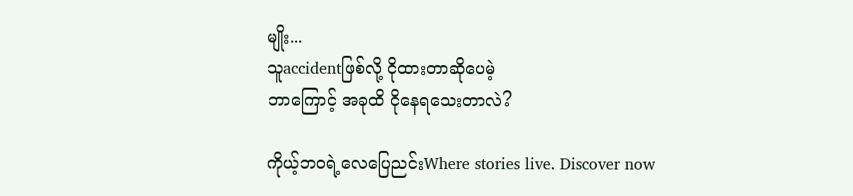မျိုး...
သူaccidentဖြစ်လို့ ငိုထားတာဆိုပေမဲ့
ဘာကြောင့် အခုထိ ငိုနေရသေးတာလဲ?

ကိုယ့်ဘဝရဲ့လေပြေညင်းWhere stories live. Discover now